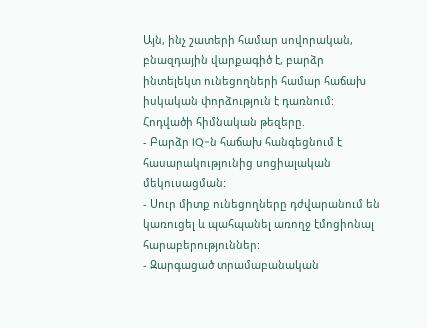Այն, ինչ շատերի համար սովորական, բնազդային վարքագիծ է, բարձր ինտելեկտ ունեցողների համար հաճախ իսկական փորձություն է դառնում:
Հոդվածի հիմնական թեզերը.
- Բարձր IQ-ն հաճախ հանգեցնում է հասարակությունից սոցիալական մեկուսացման:
- Սուր միտք ունեցողները դժվարանում են կառուցել և պահպանել առողջ էմոցիոնալ հարաբերություններ:
- Զարգացած տրամաբանական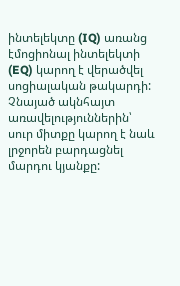ինտելեկտը (IQ) առանց էմոցիոնալ ինտելեկտի (EQ) կարող է վերածվել սոցիալական թակարդի:
Չնայած ակնհայտ առավելություններին՝ սուր միտքը կարող է նաև լրջորեն բարդացնել մարդու կյանքը: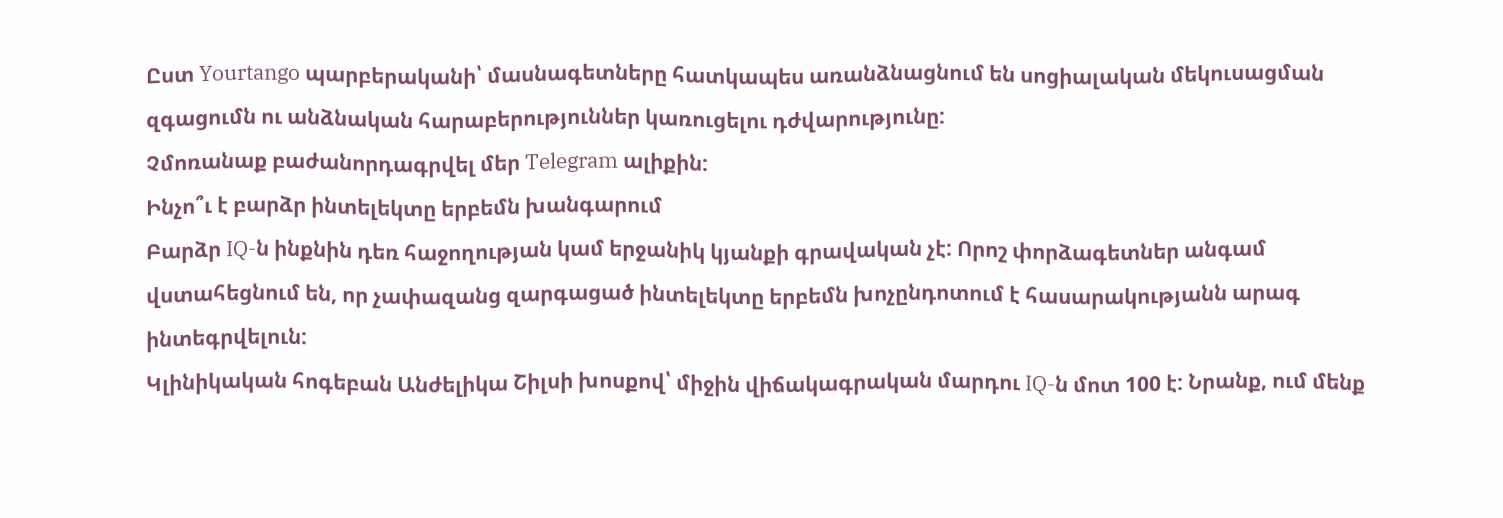Ըստ Yourtango պարբերականի՝ մասնագետները հատկապես առանձնացնում են սոցիալական մեկուսացման զգացումն ու անձնական հարաբերություններ կառուցելու դժվարությունը:
Չմոռանաք բաժանորդագրվել մեր Telegram ալիքին:
Ինչո՞ւ է բարձր ինտելեկտը երբեմն խանգարում
Բարձր IQ-ն ինքնին դեռ հաջողության կամ երջանիկ կյանքի գրավական չէ: Որոշ փորձագետներ անգամ վստահեցնում են, որ չափազանց զարգացած ինտելեկտը երբեմն խոչընդոտում է հասարակությանն արագ ինտեգրվելուն:
Կլինիկական հոգեբան Անժելիկա Շիլսի խոսքով՝ միջին վիճակագրական մարդու IQ-ն մոտ 100 է: Նրանք, ում մենք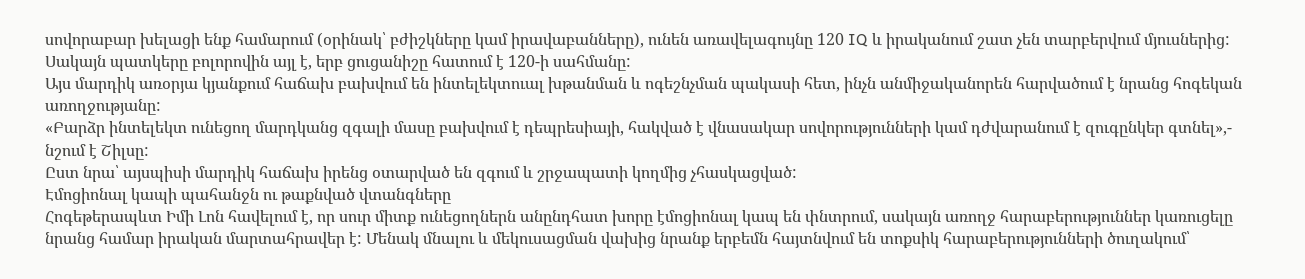սովորաբար խելացի ենք համարում (օրինակ՝ բժիշկները կամ իրավաբանները), ունեն առավելագույնը 120 IQ և իրականում շատ չեն տարբերվում մյուսներից: Սակայն պատկերը բոլորովին այլ է, երբ ցուցանիշը հատում է 120-ի սահմանը:
Այս մարդիկ առօրյա կյանքում հաճախ բախվում են ինտելեկտուալ խթանման և ոգեշնչման պակասի հետ, ինչն անմիջականորեն հարվածում է նրանց հոգեկան առողջությանը:
«Բարձր ինտելեկտ ունեցող մարդկանց զգալի մասը բախվում է դեպրեսիայի, հակված է վնասակար սովորությունների կամ դժվարանում է զուգընկեր գտնել»,- նշում է Շիլսը:
Ըստ նրա՝ այսպիսի մարդիկ հաճախ իրենց օտարված են զգում և շրջապատի կողմից չհասկացված:
Էմոցիոնալ կապի պահանջն ու թաքնված վտանգները
Հոգեթերապևտ Իմի Լոն հավելում է, որ սուր միտք ունեցողներն անընդհատ խորը էմոցիոնալ կապ են փնտրում, սակայն առողջ հարաբերություններ կառուցելը նրանց համար իրական մարտահրավեր է: Մենակ մնալու և մեկուսացման վախից նրանք երբեմն հայտնվում են տոքսիկ հարաբերությունների ծուղակում՝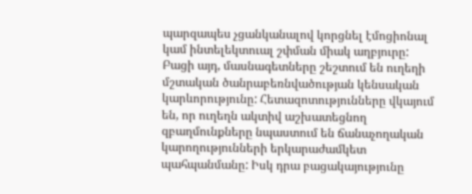պարզապես չցանկանալով կորցնել էմոցիոնալ կամ ինտելեկտուալ շփման միակ աղբյուրը:
Բացի այդ, մասնագետները շեշտում են ուղեղի մշտական ծանրաբեռնվածության կենսական կարևորությունը: Հետազոտությունները վկայում են, որ ուղեղն ակտիվ աշխատեցնող զբաղմունքները նպաստում են ճանաչողական կարողությունների երկարաժամկետ պահպանմանը: Իսկ դրա բացակայությունը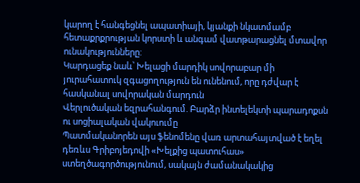կարող է հանգեցնել ապատիայի, կյանքի նկատմամբ հետաքրքրության կորստի և անգամ վատթարացնել մտավոր ունակությունները:
Կարդացեք նաև՝ Խելացի մարդիկ սովորաբար մի յուրահատուկ զգացողություն են ունենում, որը դժվար է հասկանալ սովորական մարդուն
Վերլուծական եզրահանգում. Բարձր ինտելեկտի պարադոքսն ու սոցիալական վակուումը
Պատմականորեն այս ֆենոմենը վառ արտահայտված է եղել դեռևս Գրիբոյեդովի «Խելքից պատուհաս» ստեղծագործությունում, սակայն ժամանակակից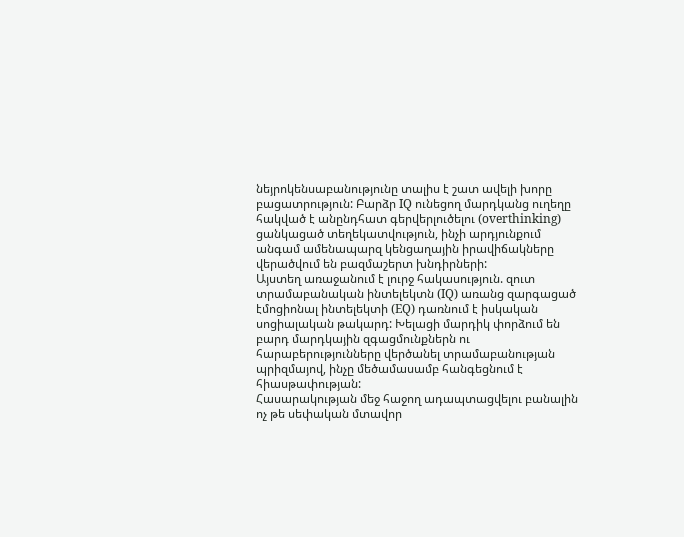նեյրոկենսաբանությունը տալիս է շատ ավելի խորը բացատրություն: Բարձր IQ ունեցող մարդկանց ուղեղը հակված է անընդհատ գերվերլուծելու (overthinking) ցանկացած տեղեկատվություն, ինչի արդյունքում անգամ ամենապարզ կենցաղային իրավիճակները վերածվում են բազմաշերտ խնդիրների:
Այստեղ առաջանում է լուրջ հակասություն. զուտ տրամաբանական ինտելեկտն (IQ) առանց զարգացած էմոցիոնալ ինտելեկտի (EQ) դառնում է իսկական սոցիալական թակարդ: Խելացի մարդիկ փորձում են բարդ մարդկային զգացմունքներն ու հարաբերությունները վերծանել տրամաբանության պրիզմայով, ինչը մեծամասամբ հանգեցնում է հիասթափության:
Հասարակության մեջ հաջող ադապտացվելու բանալին ոչ թե սեփական մտավոր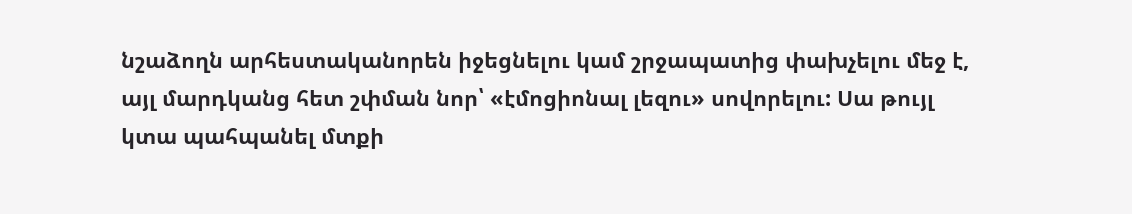նշաձողն արհեստականորեն իջեցնելու կամ շրջապատից փախչելու մեջ է, այլ մարդկանց հետ շփման նոր՝ «էմոցիոնալ լեզու» սովորելու: Սա թույլ կտա պահպանել մտքի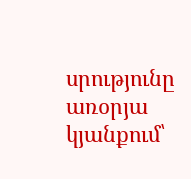սրությունը առօրյա կյանքում՝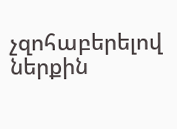չզոհաբերելով ներքին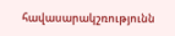հավասարակշռությունն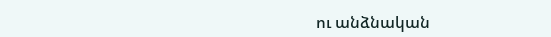ու անձնական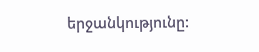երջանկությունը: